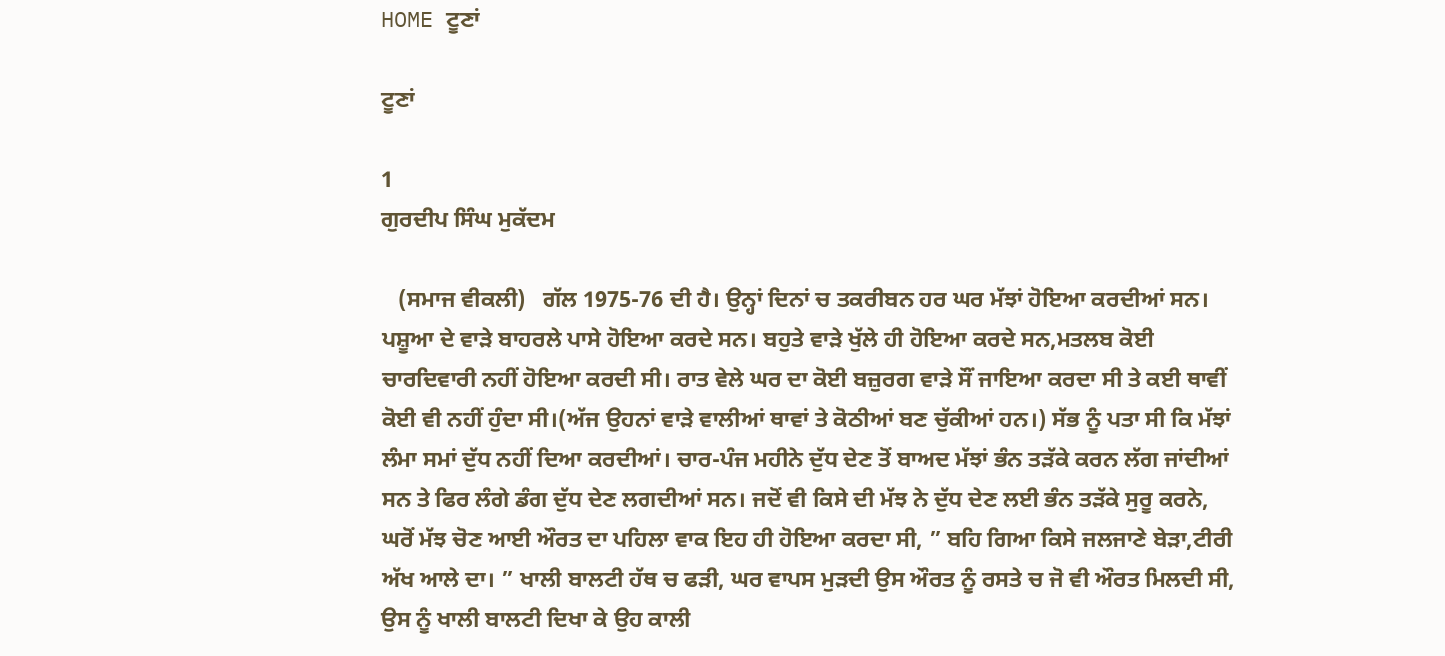HOME ਟੂਣਾਂ

ਟੂਣਾਂ

1
ਗੁਰਦੀਪ ਸਿੰਘ ਮੁਕੱਦਮ

   (ਸਮਾਜ ਵੀਕਲੀ)   ਗੱਲ 1975-76 ਦੀ ਹੈ। ਉਨ੍ਹਾਂ ਦਿਨਾਂ ਚ ਤਕਰੀਬਨ ਹਰ ਘਰ ਮੱਝਾਂ ਹੋਇਆ ਕਰਦੀਆਂ ਸਨ। ਪਸ਼ੂਆ ਦੇ ਵਾੜੇ ਬਾਹਰਲੇ ਪਾਸੇ ਹੋਇਆ ਕਰਦੇ ਸਨ। ਬਹੁਤੇ ਵਾੜੇ ਖੁੱਲੇ ਹੀ ਹੋਇਆ ਕਰਦੇ ਸਨ,ਮਤਲਬ ਕੋਈ ਚਾਰਦਿਵਾਰੀ ਨਹੀਂ ਹੋਇਆ ਕਰਦੀ ਸੀ। ਰਾਤ ਵੇਲੇ ਘਰ ਦਾ ਕੋਈ ਬਜ਼ੁਰਗ ਵਾੜੇ ਸੌਂ ਜਾਇਆ ਕਰਦਾ ਸੀ ਤੇ ਕਈ ਥਾਵੀਂ ਕੋਈ ਵੀ ਨਹੀਂ ਹੁੰਦਾ ਸੀ।(ਅੱਜ ਉਹਨਾਂ ਵਾੜੇ ਵਾਲੀਆਂ ਥਾਵਾਂ ਤੇ ਕੋਠੀਆਂ ਬਣ ਚੁੱਕੀਆਂ ਹਨ।) ਸੱਭ ਨੂੰ ਪਤਾ ਸੀ ਕਿ ਮੱਝਾਂ ਲੰਮਾ ਸਮਾਂ ਦੁੱਧ ਨਹੀਂ ਦਿਆ ਕਰਦੀਆਂ। ਚਾਰ-ਪੰਜ ਮਹੀਨੇ ਦੁੱਧ ਦੇਣ ਤੋਂ ਬਾਅਦ ਮੱਝਾਂ ਭੰਨ ਤੜੱਕੇ ਕਰਨ ਲੱਗ ਜਾਂਦੀਆਂ ਸਨ ਤੇ ਫਿਰ ਲੰਗੇ ਡੰਗ ਦੁੱਧ ਦੇਣ ਲਗਦੀਆਂ ਸਨ। ਜਦੋਂ ਵੀ ਕਿਸੇ ਦੀ ਮੱਝ ਨੇ ਦੁੱਧ ਦੇਣ ਲਈ ਭੰਨ ਤੜੱਕੇ ਸੁਰੂ ਕਰਨੇ, ਘਰੋਂ ਮੱਝ ਚੋਣ ਆਈ ਔਰਤ ਦਾ ਪਹਿਲਾ ਵਾਕ ਇਹ ਹੀ ਹੋਇਆ ਕਰਦਾ ਸੀ, ” ਬਹਿ ਗਿਆ ਕਿਸੇ ਜਲਜਾਣੇ ਬੇੜਾ,ਟੀਰੀ ਅੱਖ ਆਲੇ ਦਾ। ” ਖਾਲੀ ਬਾਲਟੀ ਹੱਥ ਚ ਫੜੀ, ਘਰ ਵਾਪਸ ਮੁੜਦੀ ਉਸ ਔਰਤ ਨੂੰ ਰਸਤੇ ਚ ਜੋ ਵੀ ਔਰਤ ਮਿਲਦੀ ਸੀ, ਉਸ ਨੂੰ ਖਾਲੀ ਬਾਲਟੀ ਦਿਖਾ ਕੇ ਉਹ ਕਾਲੀ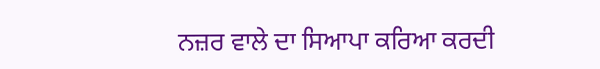ਨਜ਼ਰ ਵਾਲੇ ਦਾ ਸਿਆਪਾ ਕਰਿਆ ਕਰਦੀ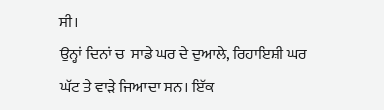ਸੀ।
ਉਨ੍ਹਾਂ ਦਿਨਾਂ ਚ  ਸਾਡੇ ਘਰ ਦੇ ਦੁਆਲੇ, ਰਿਹਾਇਸ਼ੀ ਘਰ ਘੱਟ ਤੇ ਵਾੜੇ ਜਿਆਦਾ ਸਨ। ਇੱਕ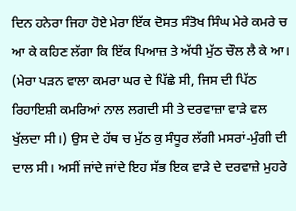ਦਿਨ ਹਨੇਰਾ ਜਿਹਾ ਹੋਏ ਮੇਰਾ ਇੱਕ ਦੋਸਤ ਸੰਤੋਖ ਸਿੰਘ ਮੇਰੇ ਕਮਰੇ ਚ ਆ ਕੇ ਕਹਿਣ ਲੱਗਾ ਕਿ ਇੱਕ ਪਿਆਜ਼ ਤੇ ਅੱਧੀ ਮੁੱਠ ਚੌਲ ਲੈ ਕੇ ਆ। (ਮੇਰਾ ਪੜਨ ਵਾਲਾ ਕਮਰਾ ਘਰ ਦੇ ਪਿੱਛੇ ਸੀ, ਜਿਸ ਦੀ ਪਿੱਠ ਰਿਹਾਇਸ਼ੀ ਕਮਰਿਆਂ ਨਾਲ ਲਗਦੀ ਸੀ ਤੇ ਦਰਵਾਜ਼ਾ ਵਾੜੇ ਵਲ ਖੁੱਲਦਾ ਸੀ।) ਉਸ ਦੇ ਹੱਥ ਚ ਮੁੱਠ ਕੁ ਸੰਧੂਰ ਲੱਗੀ ਮਸਰਾਂ-ਮੁੰਗੀ ਦੀ ਦਾਲ ਸੀ। ਅਸੀਂ ਜਾਂਦੇ ਜਾਂਦੇ ਇਹ ਸੱਭ ਇਕ ਵਾੜੇ ਦੇ ਦਰਵਾਜ਼ੇ ਮੁਹਰੇ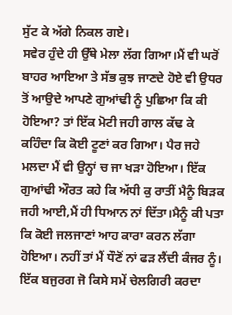ਸੁੱਟ ਕੇ ਅੱਗੇ ਨਿਕਲ ਗਏ।
ਸਵੇਰ ਹੁੰਦੇ ਹੀ ਉੱਥੇ ਮੇਲਾ ਲੱਗ ਗਿਆ।ਮੈਂ ਵੀ ਘਰੋਂ ਬਾਹਰ ਆਇਆ ਤੇ ਸੱਭ ਕੁਝ ਜਾਣਦੇ ਹੋਏ ਵੀ ਉਧਰ ਤੋਂ ਆਉਦੇ ਆਪਣੇ ਗੁਆਂਢੀ ਨੂੰ ਪੁਛਿਆ ਕਿ ਕੀ ਹੋਇਆ? ਤਾਂ ਇੱਕ ਮੋਟੀ ਜਹੀ ਗਾਲ ਕੱਢ ਕੇ ਕਹਿੰਦਾ ਕਿ ਕੋਈ ਟੂਣਾਂ ਕਰ ਗਿਆ। ਪੈਰ ਜਹੇ ਮਲਦਾ ਮੈਂ ਵੀ ਉਨ੍ਹਾਂ ਚ ਜਾ ਖੜਾ ਹੋਇਆ। ਇੱਕ ਗੁਆਂਢੀ ਔਰਤ ਕਹੇ ਕਿ ਅੱਧੀ ਕੁ ਰਾਤੀਂ ਮੈਨੂੰ ਬਿੜਕ ਜਹੀ ਆਈ,ਮੈਂ ਹੀ ਧਿਆਨ ਨਾਂ ਦਿੱਤਾ।ਮੈਨੂੰ ਕੀ ਪਤਾ ਕਿ ਕੋਈ ਜਲਜਾਣਾਂ ਆਹ ਕਾਰਾ ਕਰਨ ਲੱਗਾ ਹੋਇਆ। ਨਹੀਂ ਤਾਂ ਮੈਂ ਧੌਣੋਂ ਨਾਂ ਫੜ ਲੈਂਦੀ ਕੰਜਰ ਨੂੰ। ਇੱਕ ਬਜੁਰਗ ਜੋ ਕਿਸੇ ਸਮੇਂ ਚੇਲਗਿਰੀ ਕਰਦਾ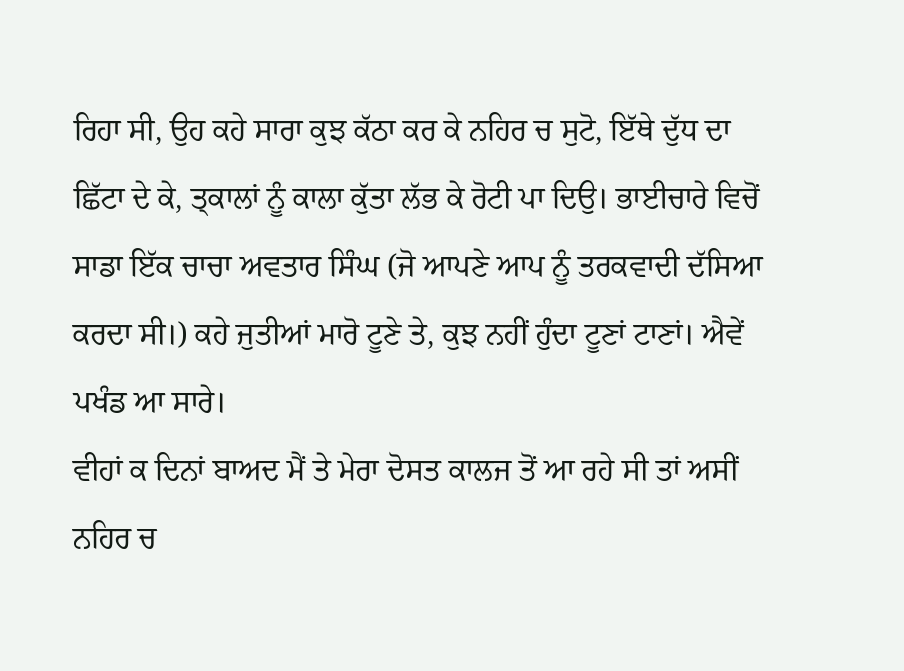ਰਿਹਾ ਸੀ, ਉਹ ਕਹੇ ਸਾਰਾ ਕੁਝ ਕੱਠਾ ਕਰ ਕੇ ਨਹਿਰ ਚ ਸੁਟੋ, ਇੱਥੇ ਦੁੱਧ ਦਾ ਛਿੱਟਾ ਦੇ ਕੇ, ਤ੍ਕਾਲਾਂ ਨੂੰ ਕਾਲਾ ਕੁੱਤਾ ਲੱਭ ਕੇ ਰੋਟੀ ਪਾ ਦਿਉ। ਭਾਈਚਾਰੇ ਵਿਚੋਂ ਸਾਡਾ ਇੱਕ ਚਾਚਾ ਅਵਤਾਰ ਸਿੰਘ (ਜੋ ਆਪਣੇ ਆਪ ਨੂੰ ਤਰਕਵਾਦੀ ਦੱਸਿਆ ਕਰਦਾ ਸੀ।) ਕਹੇ ਜੁਤੀਆਂ ਮਾਰੋ ਟੂਣੇ ਤੇ, ਕੁਝ ਨਹੀਂ ਹੁੰਦਾ ਟੂਣਾਂ ਟਾਣਾਂ। ਐਵੇਂ ਪਖੰਡ ਆ ਸਾਰੇ।
ਵੀਹਾਂ ਕ ਦਿਨਾਂ ਬਾਅਦ ਮੈਂ ਤੇ ਮੇਰਾ ਦੋਸਤ ਕਾਲਜ ਤੋਂ ਆ ਰਹੇ ਸੀ ਤਾਂ ਅਸੀਂ ਨਹਿਰ ਚ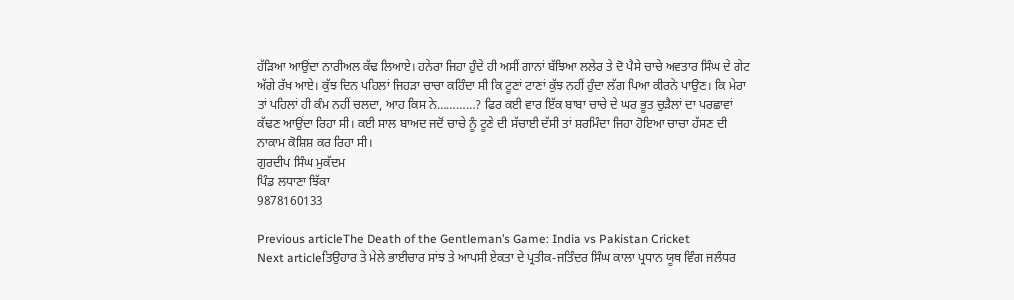ਹੱੜਿਆ ਆਉਂਦਾ ਨਾਰੀਅਲ ਕੱਢ ਲਿਆਏ। ਹਨੇਰਾ ਜਿਹਾ ਹੁੰਦੇ ਹੀ ਅਸੀਂ ਗਾਨਾਂ ਬੱਝਿਆ ਲਲੇਰ ਤੇ ਦੋ ਪੈਸੇ ਚਾਚੇ ਅਵਤਾਰ ਸਿੰਘ ਦੇ ਗੇਟ ਅੱਗੇ ਰੱਖ ਆਏ। ਕੁੱਝ ਦਿਨ ਪਹਿਲਾਂ ਜਿਹੜਾ ਚਾਚਾ ਕਹਿੰਦਾ ਸੀ ਕਿ ਟੂਣਾਂ ਟਾਣਾਂ ਕੁੱਝ ਨਹੀਂ ਹੁੰਦਾ ਲੱਗ ਪਿਆ ਕੀਰਨੇ ਪਾਉਣ। ਕਿ ਮੇਰਾ ਤਾਂ ਪਹਿਲਾਂ ਹੀ ਕੰਮ ਨਹੀਂ ਚਲਦਾ, ਆਹ ਕਿਸ ਨੇ…………? ਫਿਰ ਕਈ ਵਾਰ ਇੱਕ ਬਾਬਾ ਚਾਚੇ ਦੇ ਘਰ ਭੂਤ ਚੁੜੈਲਾਂ ਦਾ ਪਰਛਾਵਾਂ ਕੱਢਣ ਆਉਂਦਾ ਰਿਹਾ ਸੀ। ਕਈ ਸਾਲ ਬਾਅਦ ਜਦੋਂ ਚਾਚੇ ਨੂੰ ਟੂਣੇ ਦੀ ਸੱਚਾਈ ਦੱਸੀ ਤਾਂ ਸ਼ਰਮਿੰਦਾ ਜਿਹਾ ਹੋਇਆ ਚਾਚਾ ਹੱਸਣ ਦੀ ਨਾਕਾਮ ਕੋਸ਼ਿਸ਼ ਕਰ ਰਿਹਾ ਸੀ।
ਗੁਰਦੀਪ ਸਿੰਘ ਮੁਕੱਦਮ
ਪਿੰਡ ਲਧਾਣਾ ਝਿੱਕਾ
9878160133

Previous articleThe Death of the Gentleman’s Game: India vs Pakistan Cricket
Next articleਤਿਉਹਾਰ ਤੇ ਮੇਲੇ ਭਾਈਚਾਰ ਸਾਂਝ ਤੇ ਆਪਸੀ ਏਕਤਾ ਦੇ ਪ੍ਰਤੀਕ-ਜਤਿੰਦਰ ਸਿੰਘ ਕਾਲਾ ਪ੍ਰਧਾਨ ਯੂਥ ਵਿੰਗ ਜਲੰਧਰ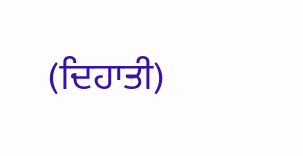(ਦਿਹਾਤੀ)